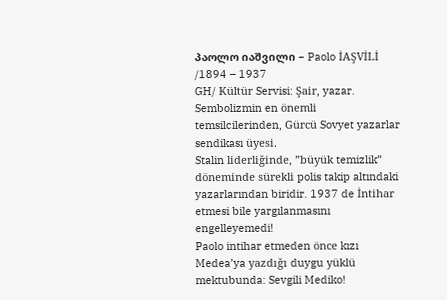პაოლო იაშვილი – Paolo İAŞVİLİ /1894 – 1937
GH/ Kültür Servisi: Şair, yazar. Sembolizmin en önemli temsilcilerinden, Gürcü Sovyet yazarlar sendikası üyesi.
Stalin liderliğinde, ”büyük temizlik” döneminde sürekli polis takip altındaki yazarlarından biridir. 1937 de İntihar etmesi bile yargılanmasını engelleyemedi!
Paolo intihar etmeden önce kızı Medea’ya yazdığı duygu yüklü mektubunda: Sevgili Mediko!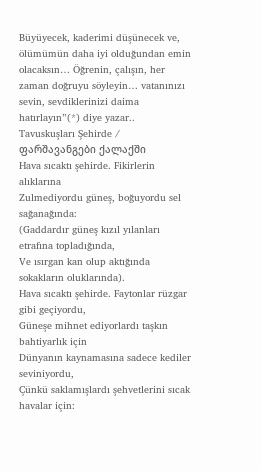Büyüyecek, kaderimi düşünecek ve, ölümümün daha iyi olduğundan emin olacaksın… Öğrenin, çalışın, her zaman doğruyu söyleyin… vatanınızı sevin, sevdiklerinizi daima hatırlayın”(*) diye yazar..
Tavuskuşları Şehirde / ფარშავანგები ქალაქში
Hava sıcaktı şehirde. Fikirlerin alıklarına
Zulmediyordu güneş, boğuyordu sel sağanağında:
(Gaddardır güneş kızıl yılanları etrafına topladığında,
Ve ısırgan kan olup aktığında sokakların oluklarında).
Hava sıcaktı şehirde. Faytonlar rüzgar gibi geçiyordu,
Güneşe mihnet ediyorlardı taşkın bahtiyarlık için
Dünyanın kaynamasına sadece kediler seviniyordu,
Çünkü saklamışlardı şehvetlerini sıcak havalar için: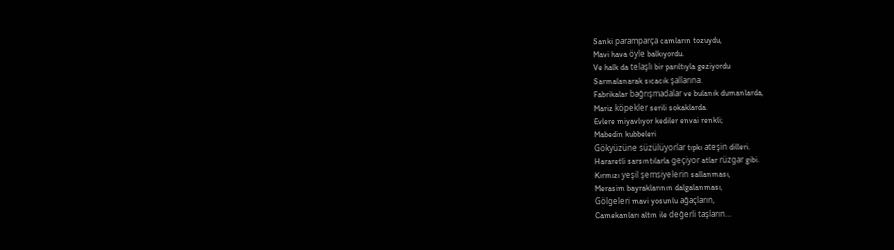Sanki paramparça camların tozuydu,
Mavi hava öyle balkıyordu.
Ve halk da telaşlı bir parıltıyla geziyordu
Sarmalanarak sıcacık şallarına.
Fabrikalar bağrışmadalar ve bulanık dumanlarda,
Mariz köpekler serili sokaklarda.
Evlere miyavlıyor kediler envai renkli;
Mabedin kubbeleri
Gökyüzüne süzülüyorlar tıpkı ateşin dilleri.
Hararetli sarsıntılarla geçiyor atlar rüzgar gibi.
Kırmızı yeşil şemsiyelerin sallanması,
Merasim bayraklarının dalgalanması,
Gölgeleri mavi yosunlu ağaçların,
Camekanları altın ile değerli taşların…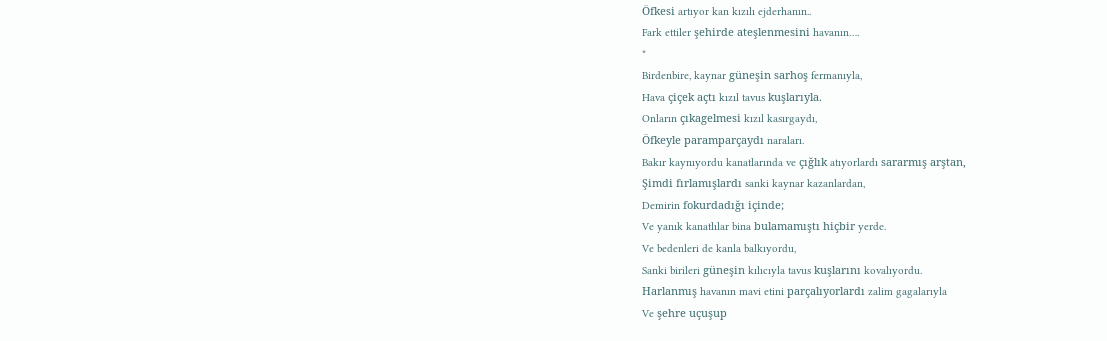Öfkesi artıyor kan kızılı ejderhanın..
Fark ettiler şehirde ateşlenmesini havanın….
*
Birdenbire, kaynar güneşin sarhoş fermanıyla,
Hava çiçek açtı kızıl tavus kuşlarıyla.
Onların çıkagelmesi kızıl kasırgaydı,
Öfkeyle paramparçaydı naraları.
Bakır kaynıyordu kanatlarında ve çığlık atıyorlardı sararmış arştan,
Şimdi fırlamışlardı sanki kaynar kazanlardan,
Demirin fokurdadığı içinde;
Ve yanık kanatlılar bina bulamamıştı hiçbir yerde.
Ve bedenleri de kanla balkıyordu,
Sanki birileri güneşin kılıcıyla tavus kuşlarını kovalıyordu.
Harlanmış havanın mavi etini parçalıyorlardı zalim gagalarıyla
Ve şehre uçuşup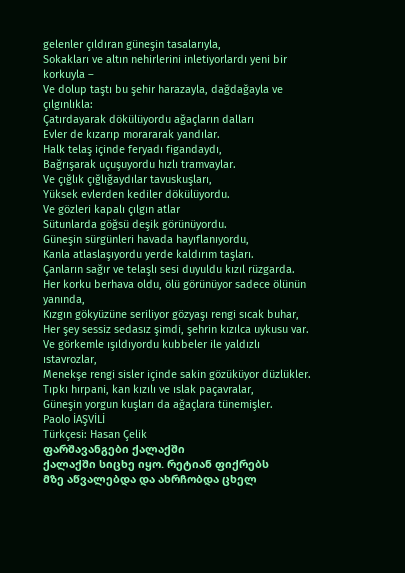gelenler çıldıran güneşin tasalarıyla,
Sokakları ve altın nehirlerini inletiyorlardı yeni bir korkuyla –
Ve dolup taştı bu şehir harazayla, dağdağayla ve çılgınlıkla:
Çatırdayarak dökülüyordu ağaçların dalları
Evler de kızarıp morararak yandılar.
Halk telaş içinde feryadı figandaydı,
Bağrışarak uçuşuyordu hızlı tramvaylar.
Ve çığlık çığlığaydılar tavuskuşları,
Yüksek evlerden kediler dökülüyordu.
Ve gözleri kapalı çılgın atlar
Sütunlarda göğsü deşik görünüyordu.
Güneşin sürgünleri havada hayıflanıyordu,
Kanla atlaslaşıyordu yerde kaldırım taşları.
Çanların sağır ve telaşlı sesi duyuldu kızıl rüzgarda.
Her korku berhava oldu, ölü görünüyor sadece ölünün yanında,
Kızgın gökyüzüne seriliyor gözyaşı rengi sıcak buhar,
Her şey sessiz sedasız şimdi, şehrin kızılca uykusu var.
Ve görkemle ışıldıyordu kubbeler ile yaldızlı ıstavrozlar,
Menekşe rengi sisler içinde sakin gözüküyor düzlükler.
Tıpkı hırpani, kan kızılı ve ıslak paçavralar,
Güneşin yorgun kuşları da ağaçlara tünemişler.
Paolo İAŞVİLİ
Türkçesi: Hasan Çelik
ფარშავანგები ქალაქში
ქალაქში სიცხე იყო. რეტიან ფიქრებს
მზე აწვალებდა და ახრჩობდა ცხელ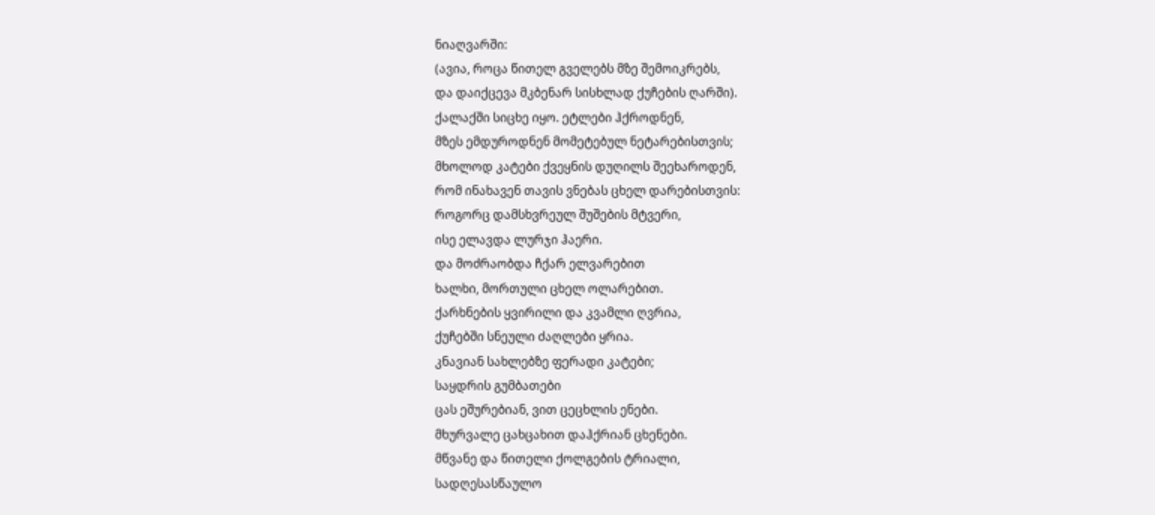ნიაღვარში:
(ავია, როცა წითელ გველებს მზე შემოიკრებს,
და დაიქცევა მკბენარ სისხლად ქუჩების ღარში).
ქალაქში სიცხე იყო. ეტლები ჰქროდნენ,
მზეს ემდუროდნენ მომეტებულ ნეტარებისთვის;
მხოლოდ კატები ქვეყნის დუღილს შეეხაროდენ,
რომ ინახავენ თავის ვნებას ცხელ დარებისთვის:
როგორც დამსხვრეულ შუშების მტვერი,
ისე ელავდა ლურჯი ჰაერი.
და მოძრაობდა ჩქარ ელვარებით
ხალხი, მორთული ცხელ ოლარებით.
ქარხნების ყვირილი და კვამლი ღვრია,
ქუჩებში სნეული ძაღლები ყრია.
კნავიან სახლებზე ფერადი კატები;
საყდრის გუმბათები
ცას ეშურებიან, ვით ცეცხლის ენები.
მხურვალე ცახცახით დაჰქრიან ცხენები.
მწვანე და წითელი ქოლგების ტრიალი,
სადღესასწაულო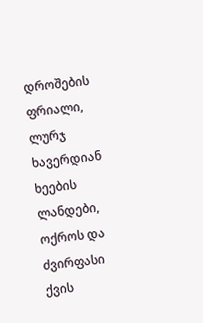დროშების ფრიალი,
ლურჯ ხავერდიან ხეების ლანდები,
ოქროს და ძვირფასი ქვის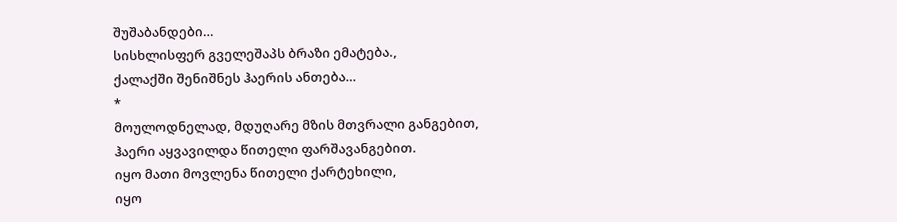შუშაბანდები…
სისხლისფერ გველეშაპს ბრაზი ემატება.,
ქალაქში შენიშნეს ჰაერის ანთება…
*
მოულოდნელად, მდუღარე მზის მთვრალი განგებით,
ჰაერი აყვავილდა წითელი ფარშავანგებით.
იყო მათი მოვლენა წითელი ქარტეხილი,
იყო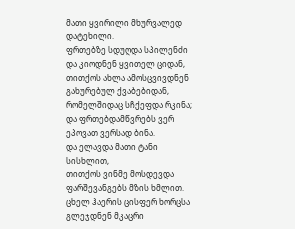მათი ყვირილი მხურვალედ დატეხილი.
ფრთებზე სდუღდა სპილენძი და კიოდნენ ყვითელ ციდან,
თითქოს ახლა ამოსცვივდნენ გახურებულ ქვაბებიდან,
რომელშიდაც სჩქეფდა რკინა;
და ფრთებდამწვრებს ვერ ეპოვათ ვერსად ბინა.
და ელავდა მათი ტანი სისხლით,
თითქოს ვინმე მოსდევდა ფარშევანგებს მზის ხმლით.
ცხელ ჰაერის ცისფერ ხორცსა გლეჯდნენ მკაცრი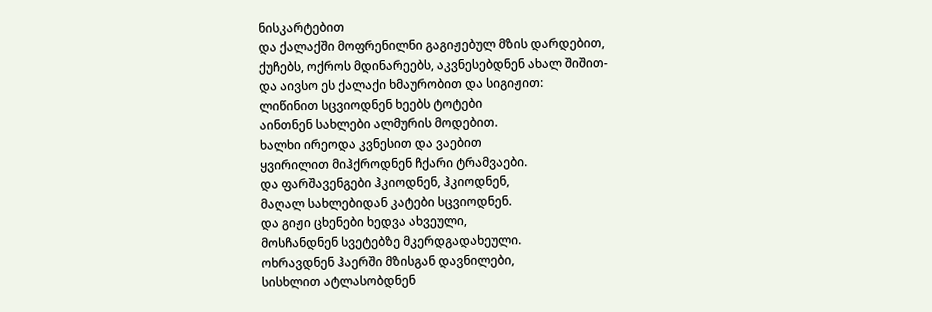ნისკარტებით
და ქალაქში მოფრენილნი გაგიჟებულ მზის დარდებით,
ქუჩებს, ოქროს მდინარეებს, აკვნესებდნენ ახალ შიშით-
და აივსო ეს ქალაქი ხმაურობით და სიგიჟით:
ლიწინით სცვიოდნენ ხეებს ტოტები
აინთნენ სახლები ალმურის მოდებით.
ხალხი ირეოდა კვნესით და ვაებით
ყვირილით მიჰქროდნენ ჩქარი ტრამვაები.
და ფარშავენგები ჰკიოდნენ, ჰკიოდნენ,
მაღალ სახლებიდან კატები სცვიოდნენ.
და გიჟი ცხენები ხედვა ახვეული,
მოსჩანდნენ სვეტებზე მკერდგადახეული.
ოხრავდნენ ჰაერში მზისგან დავნილები,
სისხლით ატლასობდნენ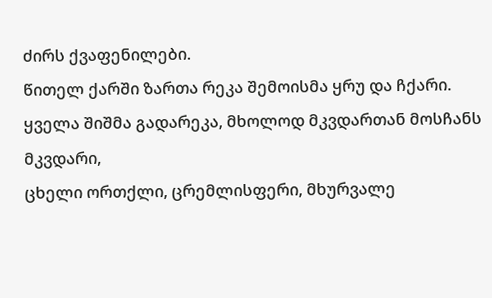ძირს ქვაფენილები.
წითელ ქარში ზართა რეკა შემოისმა ყრუ და ჩქარი.
ყველა შიშმა გადარეკა, მხოლოდ მკვდართან მოსჩანს მკვდარი,
ცხელი ორთქლი, ცრემლისფერი, მხურვალე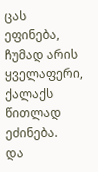ცას ეფინება,
ჩუმად არის ყველაფერი, ქალაქს წითლად ეძინება.
და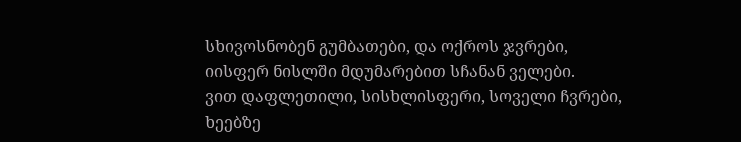სხივოსნობენ გუმბათები, და ოქროს ჯვრები,
იისფერ ნისლში მდუმარებით სჩანან ველები.
ვით დაფლეთილი, სისხლისფერი, სოველი ჩვრები,
ხეებზე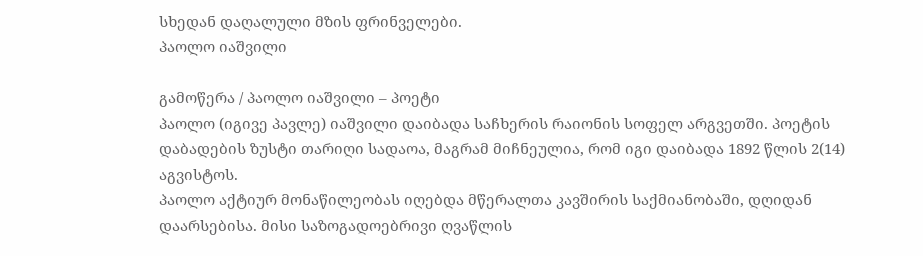სხედან დაღალული მზის ფრინველები.
პაოლო იაშვილი

გამოწერა / პაოლო იაშვილი – პოეტი
პაოლო (იგივე პავლე) იაშვილი დაიბადა საჩხერის რაიონის სოფელ არგვეთში. პოეტის დაბადების ზუსტი თარიღი სადაოა, მაგრამ მიჩნეულია, რომ იგი დაიბადა 1892 წლის 2(14) აგვისტოს.
პაოლო აქტიურ მონაწილეობას იღებდა მწერალთა კავშირის საქმიანობაში, დღიდან დაარსებისა. მისი საზოგადოებრივი ღვაწლის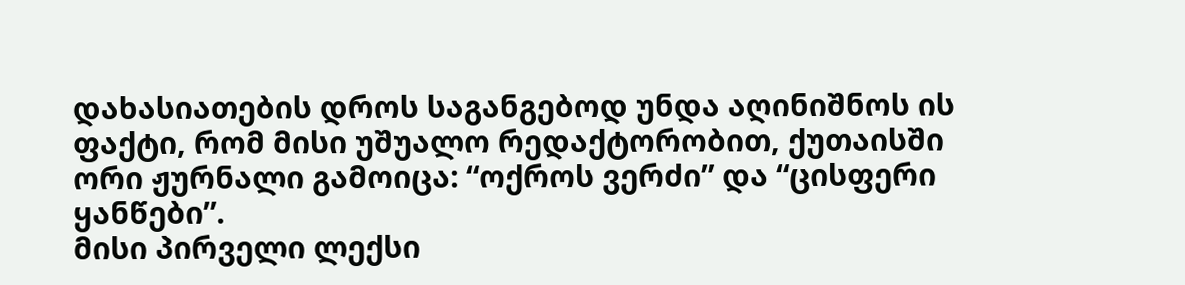დახასიათების დროს საგანგებოდ უნდა აღინიშნოს ის ფაქტი, რომ მისი უშუალო რედაქტორობით, ქუთაისში ორი ჟურნალი გამოიცა: “ოქროს ვერძი” და “ცისფერი ყანწები”.
მისი პირველი ლექსი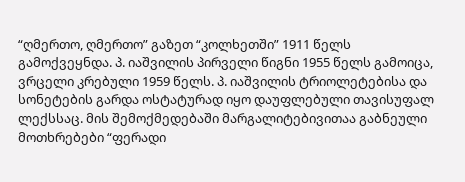“ღმერთო, ღმერთო” გაზეთ “კოლხეთში” 1911 წელს გამოქვეყნდა. პ. იაშვილის პირველი წიგნი 1955 წელს გამოიცა, ვრცელი კრებული 1959 წელს. პ. იაშვილის ტრიოლეტებისა და სონეტების გარდა ოსტატურად იყო დაუფლებული თავისუფალ ლექსსაც. მის შემოქმედებაში მარგალიტებივითაა გაბნეული მოთხრებები “ფერადი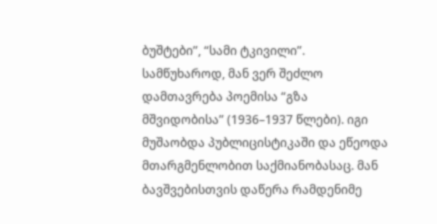ბუშტები”, “სამი ტკივილი”. სამწუხაროდ, მან ვერ შეძლო დამთავრება პოემისა “გზა მშვიდობისა” (1936–1937 წლები). იგი მუშაობდა პუბლიცისტიკაში და ეწეოდა მთარგმენლობით საქმიანობასაც. მან ბავშვებისთვის დაწერა რამდენიმე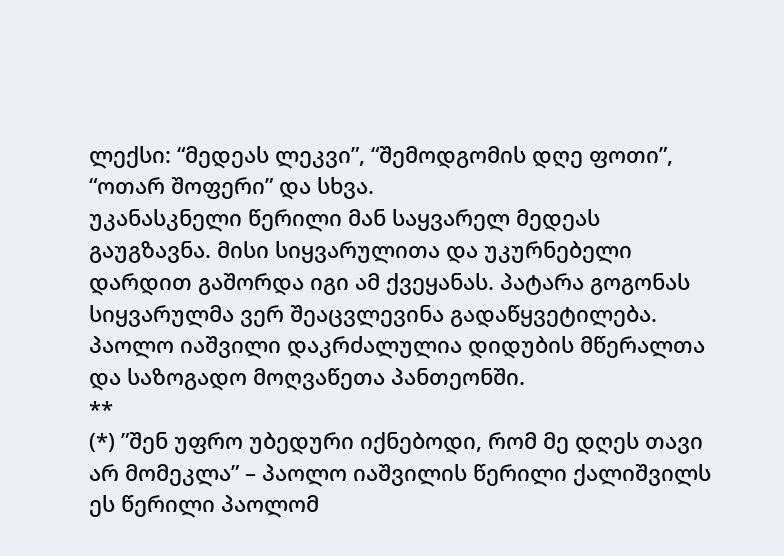ლექსი: “მედეას ლეკვი”, “შემოდგომის დღე ფოთი”, “ოთარ შოფერი” და სხვა.
უკანასკნელი წერილი მან საყვარელ მედეას გაუგზავნა. მისი სიყვარულითა და უკურნებელი დარდით გაშორდა იგი ამ ქვეყანას. პატარა გოგონას სიყვარულმა ვერ შეაცვლევინა გადაწყვეტილება.
პაოლო იაშვილი დაკრძალულია დიდუბის მწერალთა და საზოგადო მოღვაწეთა პანთეონში.
**
(*) ”შენ უფრო უბედური იქნებოდი, რომ მე დღეს თავი არ მომეკლა” – პაოლო იაშვილის წერილი ქალიშვილს
ეს წერილი პაოლომ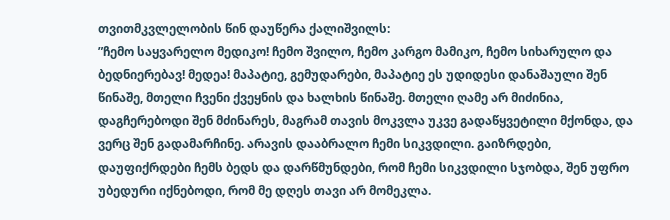თვითმკვლელობის წინ დაუწერა ქალიშვილს:
”ჩემო საყვარელო მედიკო! ჩემო შვილო, ჩემო კარგო მამიკო, ჩემო სიხარულო და ბედნიერებავ! მედეა! მაპატიე, გემუდარები, მაპატიე ეს უდიდესი დანაშაული შენ წინაშე, მთელი ჩვენი ქვეყნის და ხალხის წინაშე. მთელი ღამე არ მიძინია, დაგჩერებოდი შენ მძინარეს, მაგრამ თავის მოკვლა უკვე გადაწყვეტილი მქონდა, და ვერც შენ გადამარჩინე. არავის დააბრალო ჩემი სიკვდილი. გაიზრდები, დაუფიქრდები ჩემს ბედს და დარწმუნდები, რომ ჩემი სიკვდილი სჯობდა, შენ უფრო უბედური იქნებოდი, რომ მე დღეს თავი არ მომეკლა.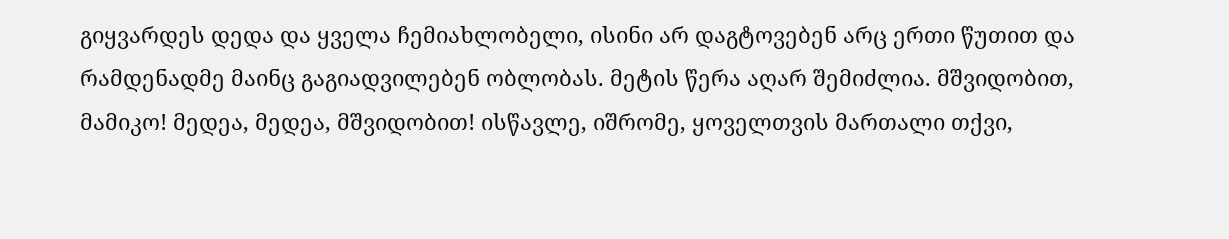გიყვარდეს დედა და ყველა ჩემიახლობელი, ისინი არ დაგტოვებენ არც ერთი წუთით და რამდენადმე მაინც გაგიადვილებენ ობლობას. მეტის წერა აღარ შემიძლია. მშვიდობით, მამიკო! მედეა, მედეა, მშვიდობით! ისწავლე, იშრომე, ყოველთვის მართალი თქვი,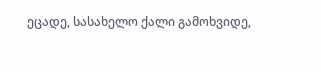ეცადე, სასახელო ქალი გამოხვიდე,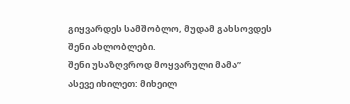გიყვარდეს სამშობლო, მუდამ გახსოვდეს შენი ახლობლები.
შენი უსაზღვროდ მოყვარული მამა”
ასევე იხილეთ: მიხეილ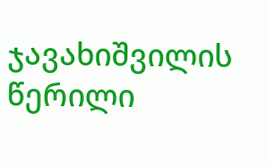ჯავახიშვილის წერილი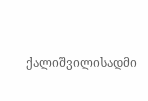ქალიშვილისადმი